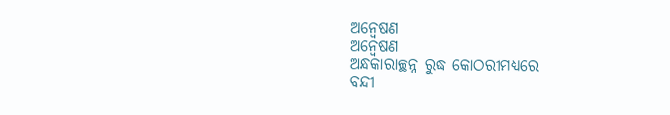ଅନ୍ୱେଷଣ
ଅନ୍ୱେଷଣ
ଅନ୍ଧକାରାଚ୍ଛନ୍ନ ରୁଦ୍ଧ କୋଠରୀମଧ୍ୟରେ
ବନ୍ଦୀ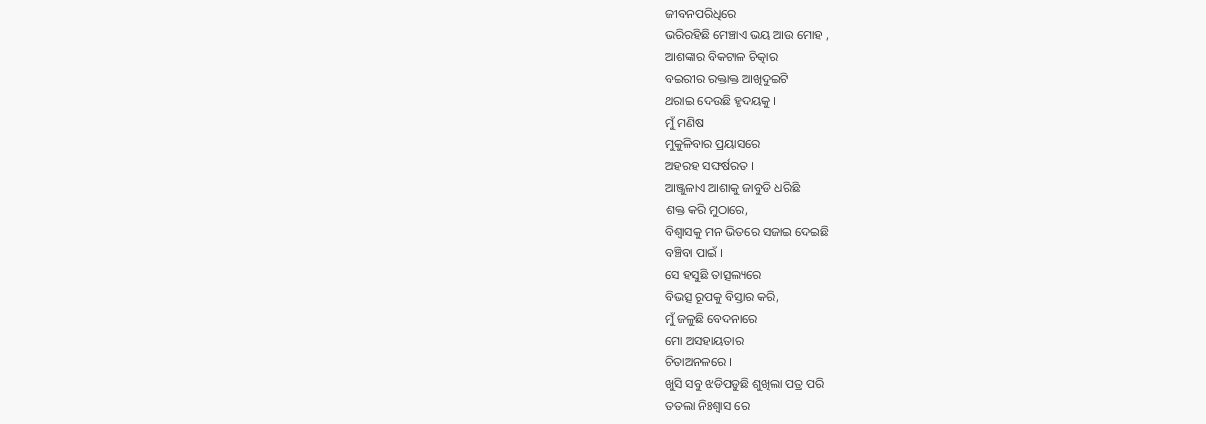ଜୀବନପରିଧିରେ
ଭରିରହିଛି ମେଞ୍ଚାଏ ଭୟ ଆଉ ମୋହ ,
ଆଶଙ୍କାର ବିକଟାଳ ଚିତ୍କାର
ବଇରୀର ରକ୍ତାକ୍ତ ଆଖିଦୁଇଟି
ଥରାଇ ଦେଉଛି ହୃଦୟକୁ ।
ମୁଁ ମଣିଷ
ମୁକୁଳିବାର ପ୍ରୟାସରେ
ଅହରହ ସଙ୍ଘର୍ଷରତ ।
ଆଞ୍ଜୁଳାଏ ଆଶାକୁ ଜାବୁଡି ଧରିଛି
ଶକ୍ତ କରି ମୁଠାରେ,
ବିଶ୍ୱାସକୁ ମନ ଭିତରେ ସଜାଇ ଦେଇଛି
ବଞ୍ଚିବା ପାଇଁ ।
ସେ ହସୁଛି ତାତ୍ସଲ୍ୟରେ
ବିଭତ୍ସ ରୂପକୁ ବିସ୍ତାର କରି,
ମୁଁ ଜଳୁଛି ବେଦନାରେ
ମୋ ଅସହାୟତାର
ଚିତାଅନଳରେ ।
ଖୁସି ସବୁ ଝଡିପଡୁଛି ଶୁଖିଲା ପତ୍ର ପରି
ତତଲା ନିଃଶ୍ୱାସ ରେ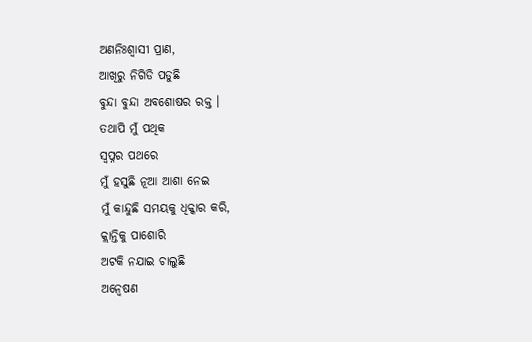ଅଣନିଃଶ୍ଵାସୀ ପ୍ରାଣ,
ଆଖିରୁ ନିଗିଡି ପଡୁଛି
ବୁନ୍ଦା ବୁନ୍ଦା ଅବଶୋଷର ରକ୍ତ ।
ତଥାପି ମୁଁ ପଥିକ
ସ୍ୱପ୍ନର ପଥରେ
ମୁଁ ହସୁଛି ନୂଆ ଆଶା ନେଇ
ମୁଁ କାନ୍ଦୁଛି ସମୟକୁ ଧିକ୍କାର କରି,
କ୍ଲାନ୍ତିକୁ ପାଶୋରି
ଅଟକି ନଯାଇ ଚାଲୁଛି
ଅନ୍ୱେଷଣ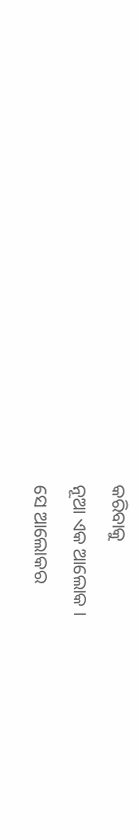କରିବାକୁ
ନୂଆ ଏକ ଆଲୋକ ।
ସେ ଆଲୋକର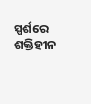ସ୍ପର୍ଶରେ
ଶକ୍ତିହୀନ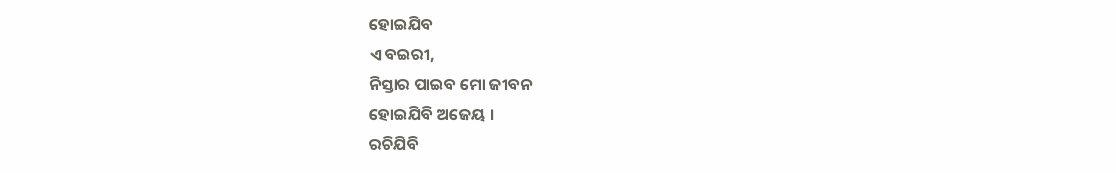ହୋଇଯିବ
ଏ ବଇରୀ,
ନିସ୍ତାର ପାଇବ ମୋ ଜୀବନ
ହୋଇଯିବି ଅଜେୟ ।
ରଚିଯିବି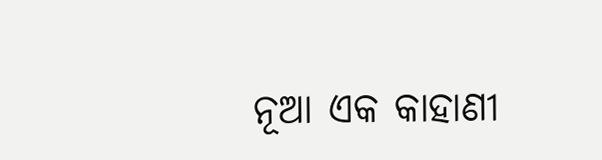ନୂଆ ଏକ କାହାଣୀ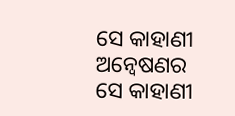ସେ କାହାଣୀ ଅନ୍ୱେଷଣର
ସେ କାହାଣୀ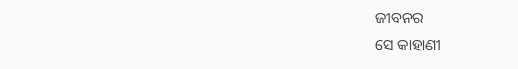ଜୀବନର
ସେ କାହାଣୀ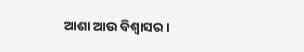ଆଶା ଆଉ ବିଶ୍ୱାସର ।